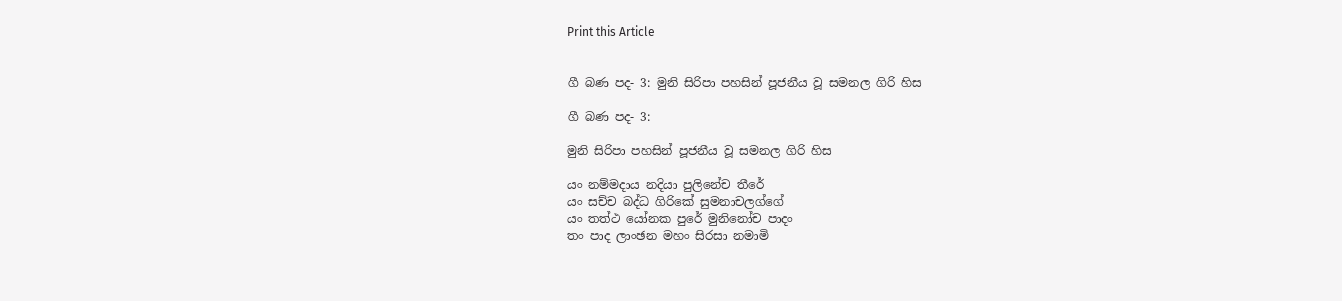Print this Article


ගී බණ පද- 3: මුනි සිරිපා පහසින් පූජනීය වූ සමනල ගිරි හිස

ගී බණ පද- 3:

මුනි සිරිපා පහසින් පූජනීය වූ සමනල ගිරි හිස

යං නම්මදාය නදියා පුලිනේච තීරේ
යං සච්ච බද්ධ ගිරිකේ සුමනාචලග්ගේ
යං තත්ථ යෝනක පුරේ මුනිනෝච පාදං
තං පාද ලාංඡන මහං සිරසා නමාමි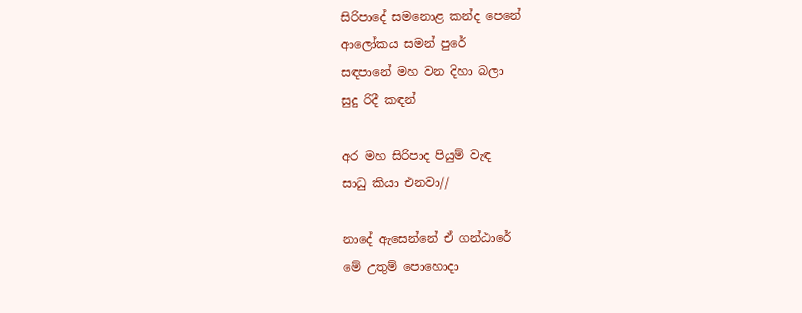සිරිපාදේ සමනොළ කන්ද පෙනේ
ආලෝකය සමන් පුරේ
සඳපානේ මහ වන දිහා බලා
සුදු රිදී කඳන්

අර මහ සිරිපාද පියුම් වැඳ
සාධු කියා එනවා//

නාදේ ඇසෙන්නේ ඒ ගන්ඨාරේ
මේ උතුම් පොහොදා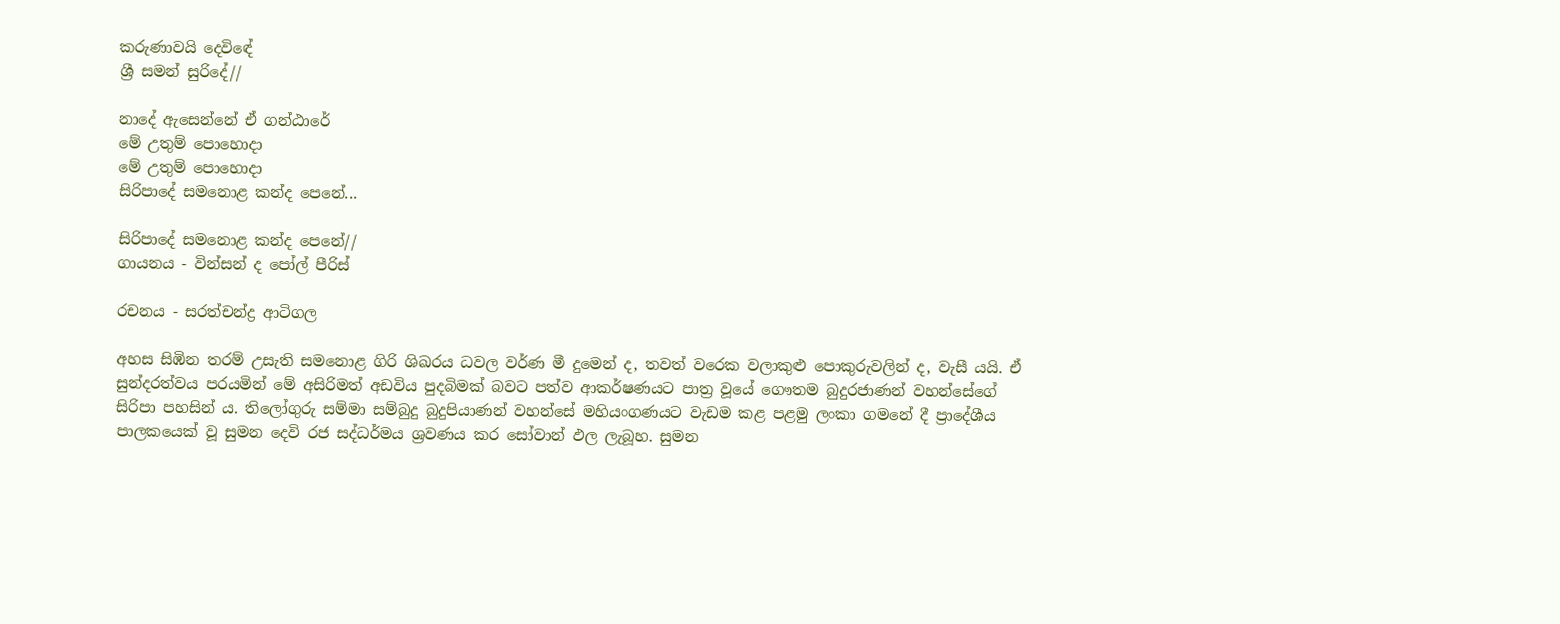කරුණාවයි දෙවිඳේ
ශ්‍රී සමන් සුරිදේ//

නාදේ ඇසෙන්නේ ඒ ගන්ඨාරේ
මේ උතුම් පොහොදා
මේ උතුම් පොහොදා
සිරිපාදේ සමනොළ කන්ද පෙනේ...

සිරිපාදේ සමනොළ කන්ද පෙනේ//
ගායනය - වින්සන් ද පෝල් පීරිස්

රචනය - සරත්චන්ද්‍ර ආටිගල

අහස සිඹින තරම් උසැති සමනොළ ගිරි ශිඛරය ධවල වර්ණ මී දුමෙන් ද, තවත් වරෙක වලාකුළු පොකුරුවලින් ද, වැසී යයි. ඒ සුන්දරත්වය පරයමින් මේ අසිරිමත් අඩවිය පුදබිමක් බවට පත්ව ආකර්ෂණයට පාත්‍ර වූයේ ගෞතම බුදුරජාණන් වහන්සේගේ සිරිපා පහසින් ය. තිලෝගුරු සම්මා සම්බුදු බුදුපියාණන් වහන්සේ මහියංගණයට වැඩම කළ පළමු ලංකා ගමනේ දී ප්‍රාදේශීය පාලකයෙක් වූ සුමන දෙවි රජ සද්ධර්මය ශ්‍රවණය කර සෝවාන් ඵල ලැබූහ. සුමන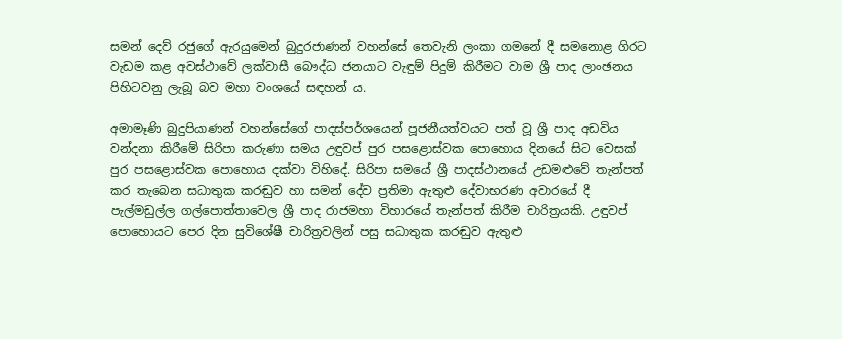සමන් දෙව් රජුගේ ඇරයුමෙන් බුදුරජාණන් වහන්සේ තෙවැනි ලංකා ගමනේ දී සමනොළ ගිරට වැඩම කළ අවස්ථාවේ ලක්වාසී බෞද්ධ ජනයාට වැඳුම් පිදුම් කිරීමට වාම ශ්‍රී පාද ලාංඡනය පිහිටවනු ලැබූ බව මහා වංශයේ සඳහන් ය.

අමාමෑණි බුදුපියාණන් වහන්සේගේ පාදස්පර්ශයෙන් පූජනීයත්වයට පත් වූ ශ්‍රී පාද අඩවිය වන්දනා කිරීමේ සිරිපා කරුණා සමය උඳුවප් පුර පසළොස්වක පොහොය දිනයේ සිට වෙසක් පුර පසළොස්වක පොහොය දක්වා විහිදේ. සිරිපා සමයේ ශ්‍රී පාදස්ථානයේ උඩමළුවේ තැන්පත් කර තැබෙන සධාතුක කරඬුව හා සමන් දේව ප්‍රතිමා ඇතුළු දේවාභරණ අවාරයේ දී පැල්මඩුල්ල ගල්පොත්තාවෙල ශ්‍රී පාද රාජමහා විහාරයේ තැන්පත් කිරීම චාරිත්‍රයකි. උඳුවප් පොහොයට පෙර දින සුවිශේෂී චාරිත්‍රවලින් පසු සධාතුක කරඬුව ඇතුළු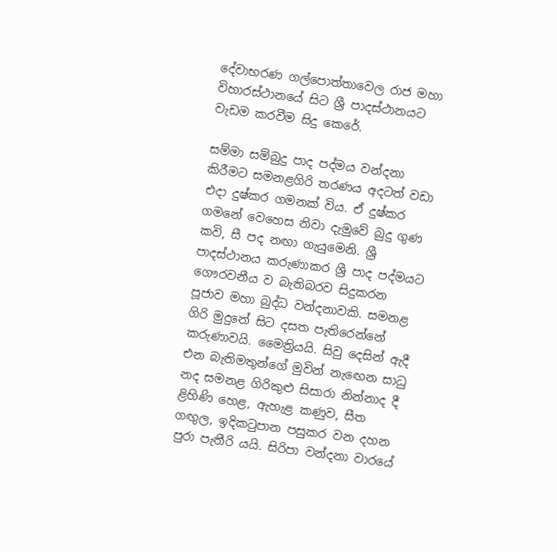දේවාභරණ ගල්පොත්තාවෙල රාජ මහා විහාරස්ථානයේ සිට ශ්‍රී පාදස්ථානයට වැඩම කරවීම සිදු කෙරේ.

සම්මා සම්බුදු පාද පද්මය වන්දනා කිරීමට සමනළගිරි තරණය අදටත් වඩා එදා දුෂ්කර ගමනක් විය. ඒ දුෂ්කර ගමනේ වෙහෙස නිවා දැමුවේ බුදු ගුණ කවි, සී පද නඟා ගැයුමෙනි. ශ්‍රී පාදස්ථානය කරුණාකර ශ්‍රී පාද පද්මයට ගෞරවනීය ව බැතිබරව සිදුකරන පූජාව මහා බුද්ධ වන්දනාවකි. සමනළ ගිරි මුදුනේ සිට දසත පැතිරෙන්නේ කරුණාවයි. මෛත්‍රියයි. සිවු දෙසින් ඇදී එන බැතිමතුන්ගේ මුවින් නැඟෙන සාධු නද සමනළ ගිරිකුළු සිසාරා නින්නාද දී ළිහිණි හෙළ, ඇහැළ කණුව, සීත ගඟුල, ඉදිකටුපාන පසුකර වන දහන පුරා පැතීරි යයි. සිරිපා වන්දනා වාරයේ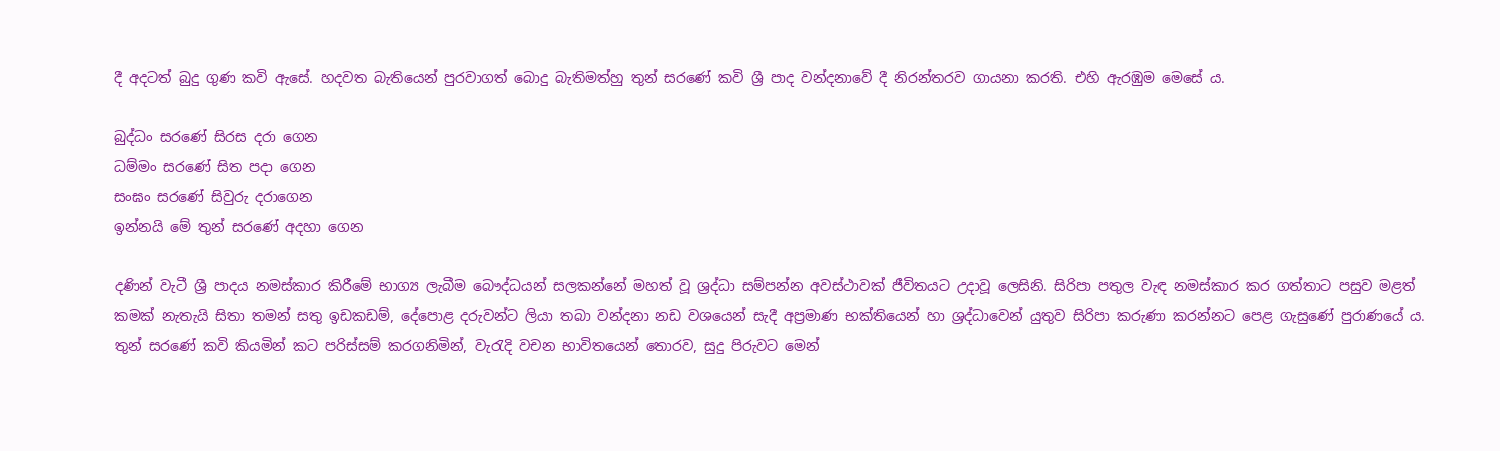දී අදටත් බුදු ගුණ කවි ඇසේ. හදවත බැතියෙන් පුරවාගත් බොදු බැතිමත්හු තුන් සරණේ කවි ශ්‍රී පාද වන්දනාවේ දී නිරන්තරව ගායනා කරති. එහි ඇරඹුම මෙසේ ය.

බුද්ධං සරණේ සිරස දරා ගෙන
ධම්මං සරණේ සිත පදා ගෙන
සංඝං සරණේ සිවුරු දරාගෙන
ඉන්නයි මේ තුන් සරණේ අදහා ගෙන

දණින් වැටී ශ්‍රී පාදය නමස්කාර කිරීමේ භාග්‍ය ලැබීම බෞද්ධයන් සලකන්නේ මහත් වූ ශ්‍රද්ධා සම්පන්න අවස්ථාවක් ජීවිතයට උදාවූ ලෙසිනි. සිරිපා පතුල වැඳ නමස්කාර කර ගත්තාට පසුව මළත් කමක් නැතැයි සිතා තමන් සතු ඉඩකඩම්, දේපොළ දරුවන්ට ලියා තබා වන්දනා නඩ වශයෙන් සැදී අප්‍රමාණ භක්තියෙන් හා ශ්‍රද්ධාවෙන් යුතුව සිරිපා කරුණා කරන්නට පෙළ ගැසුණේ පුරාණයේ ය. තුන් සරණේ කවි කියමින් කට පරිස්සම් කරගනිමින්, වැරැදි වචන භාවිතයෙන් තොරව, සුදු පිරුවට මෙන්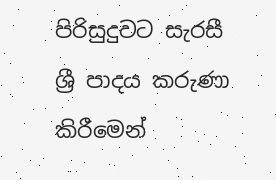පිරිසුදුවට සැරසී ශ්‍රී පාදය කරුණා කිරීමෙන්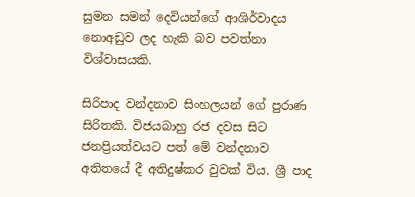සුමන සමන් දෙවියන්ගේ ආශිර්වාදය නොඅඩුව ලද හැකි බව පවත්නා විශ්වාසයකි.

සිරිපාද වන්දනාව සිංහලයන් ගේ පුරාණ සිරිතකි. විජයබාහු රජ දවස සිට ජනප්‍රියත්වයට පත් මේ වන්දනාව අතිතයේ දී අතිදුෂ්කර වුවක් විය. ශ්‍රී පාද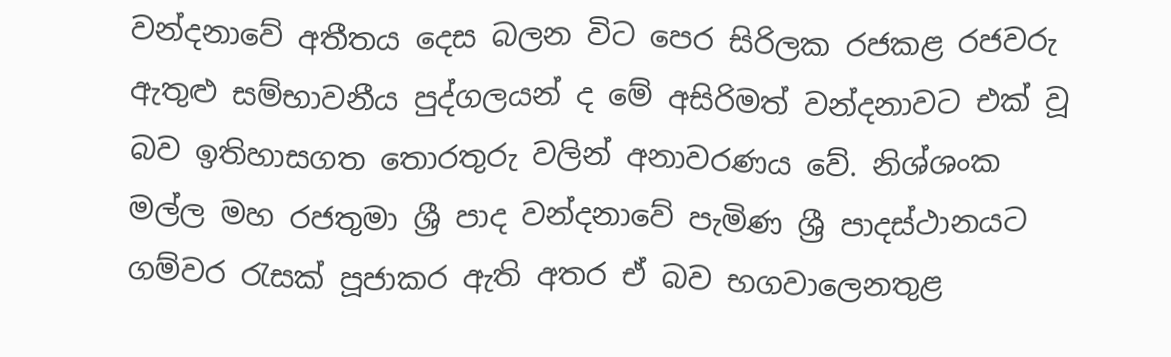වන්දනාවේ අතීතය දෙස බලන විට පෙර සිරිලක රජකළ රජවරු ඇතුළු සම්භාවනීය පුද්ගලයන් ද මේ අසිරිමත් වන්දනාවට එක් වූ බව ඉතිහාසගත තොරතුරු වලින් අනාවරණය වේ. නිශ්ශංක මල්ල මහ රජතුමා ශ්‍රී පාද වන්දනාවේ පැමිණ ශ්‍රී පාදස්ථානයට ගම්වර රැසක් පූජාකර ඇති අතර ඒ බව භගවාලෙනතුළ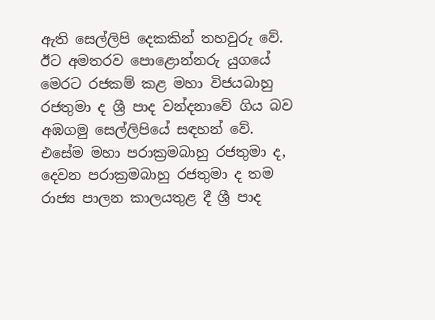ඇති සෙල්ලිපි දෙකකින් තහවුරු වේ. ඊට අමතරව පොළොන්නරු යුගයේ මෙරට රජකම් කළ මහා විජයබාහු රජතුමා ද ශ්‍රී පාද වන්දනාවේ ගිය බව අඹගමු සෙල්ලිපියේ සඳහන් වේ. එසේම මහා පරාක්‍රමබාහු රජතුමා ද, දෙවන පරාක්‍රමබාහු රජතුමා ද තම රාජ්‍ය පාලන කාලයතුළ දී ශ්‍රී පාද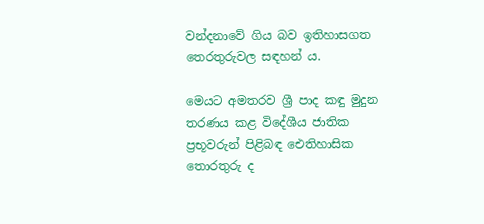වන්දනාවේ ගිය බව ඉතිහාසගත තෙරතුරුවල සඳහන් ය.

මෙයට අමතරව ශ්‍රී පාද කඳු මුදුන තරණය කළ විදේශීය ජාතික ප්‍රභූවරුන් පිළිබඳ ඓතිහාසික තොරතුරු ද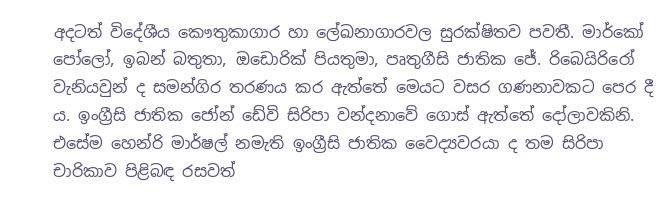අදටත් විදේශීය කෞතුකාගාර හා ලේඛනාගාරවල සුරක්ෂිතව පවතී. මාර්කෝ පෝලෝ, ඉබන් බතුතා, ඔඩොරික් පියතුමා, පෘතුගීසි ජාතික ජේ. රිබෙයිරිරෝ වැනියවුන් ද සමන්ගිර තරණය කර ඇත්තේ මෙයට වසර ගණනාවකට පෙර දී ය. ඉංග්‍රීසි ජාතික ජෝන් ඩේවි සිරිපා වන්දනාවේ ගොස් ඇත්තේ දෝලාවකිනි. එසේම හෙන්රි මාර්ෂල් නමැති ඉංග්‍රීසි ජාතික වෛද්‍යවරයා ද තම සිරිපා චාරිකාව පිළිබඳ රසවත්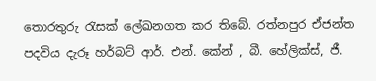තොරතුරු රැසක් ලේඛනගත කර තිබේ. රත්නපුර ඒජන්ත පදවිය දැරූ හර්බට් ආර්. එන්. කේන් , බී. හේලික්ස්, ජී.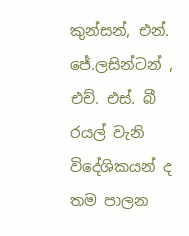කුන්සන්, එන්. ජේ.ලසින්ටන් , එච්. එස්. බී රයල් වැනි විදේශිකයන් ද තම පාලන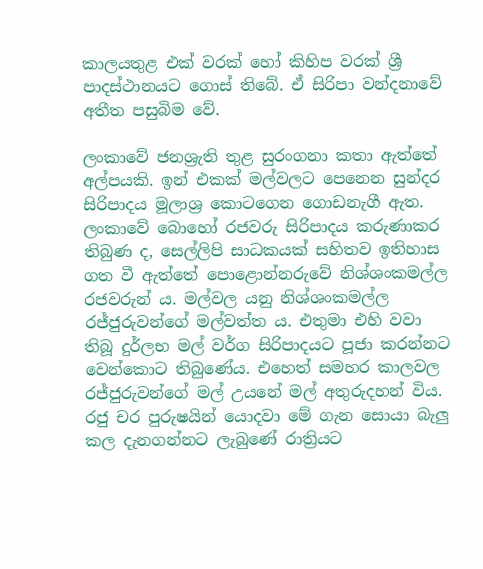කාලයතුළ එක් වරක් හෝ කිහිප වරක් ශ්‍රී පාදස්ථානයට ගොස් තිබේ. ඒ සිරිපා වන්දනාවේ අතීත පසුබිම වේ.

ලංකාවේ ජනශ්‍රැති තුළ සුරංගනා කතා ඇත්තේ අල්පයකි. ඉන් එකක් මල්වලට පෙනෙන සුන්දර සිරිපාදය මූලාශ්‍ර කොටගෙන ගොඩනැගී ඇත. ලංකාවේ බොහෝ රජවරු සිරිපාදය කරුණාකර තිබුණ ද, සෙල්ලිපි සාධකයක් සහිතව ඉතිහාස ගත වී ඇත්තේ පොළොන්නරුවේ නිශ්ශංකමල්ල රජවරුන් ය. මල්වල යනු නිශ්ශංකමල්ල රජ්ජුරුවන්ගේ මල්වත්ත ය. එතුමා එහි වවා තිබූ දුර්ලභ මල් වර්ග සිරිපාදයට පූජා කරන්නට වෙන්කොට තිබුණේය. එහෙත් සමහර කාලවල රජ්ජුරුවන්ගේ මල් උයනේ මල් අතුරුදහන් විය. රජු චර පුරුෂයින් යොදවා මේ ගැන සොයා බැලු කල දැනගන්නට ලැබුණේ රාත්‍රියට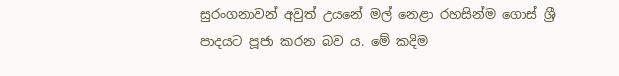සුරංගනාවන් අවුත් උයනේ මල් නෙළා රහසින්ම ගොස් ශ්‍රී පාදයට පූජා කරන බව ය. මේ කදිම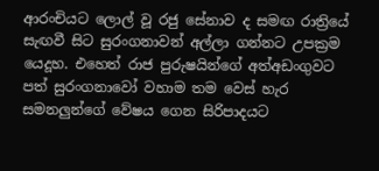ආරංචියට ලොල් වූ රජු සේනාව ද සමඟ රාත්‍රියේ සැඟවී සිට සුරංගනාවන් අල්ලා ගන්නට උපක්‍රම යෙදූහ. එහෙත් රාජ පුරුෂයින්ගේ අත්අඩංගුවට පත් සුරංගනාවෝ වහාම තම වෙස් හැර සමනලුන්ගේ වේෂය ගෙන සිරිපාදයට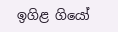ඉගිළ ගියෝ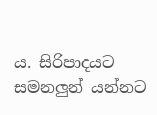ය. සිරිපාදයට සමනලුන් යන්නට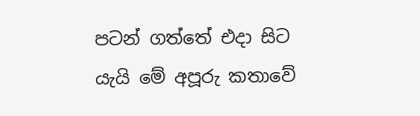පටන් ගත්තේ එදා සිට යැයි මේ අපූරු කතාවේ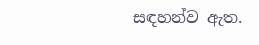සඳහන්ව ඇත.